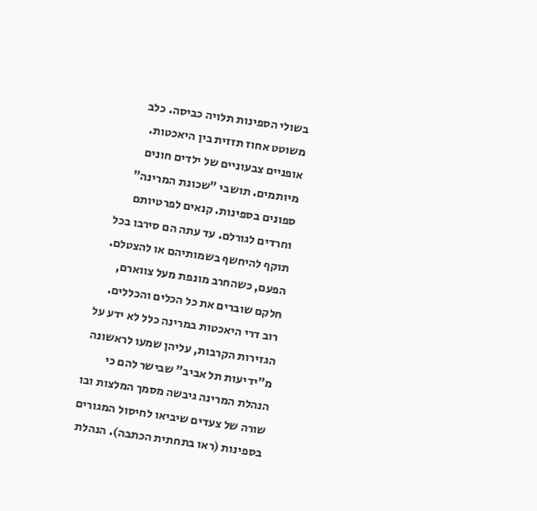בשולי הספינות תלויה כביסה. כלב משוטט אחוז תזזית בין היאכטות. אופניים צבעוניים של ילדים חונים מיותמים. תושבי "שכונת המרינה" ספונים בספינות. קנאים לפרטיותם וחרדים לגורלם. עד עתה הם סירבו בכל תוקף להיחשף בשמותיהם או להצטלם. הפעם, כשהחרב מונפת מעל צווארם, חלקם שוברים את כל הכלים והכללים.
רוב דרי היאכטות במרינה כלל לא ידע על הגזירות הקרבות, עליהן שמעו לראשונה מ"ידיעות תל אביב" שבישר להם כי הנהלת המרינה גיבשה מסמך המלצות ובו שורה של צעדים שיביאו לחיסול המגורים בספינות (ראו בתחתית הכתבה). הנהלת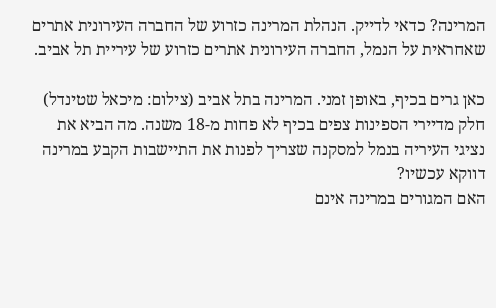המרינה? כדאי לדייק. הנהלת המרינה כזרוע של החברה העירונית אתרים שאחראית על הנמל, החברה העירונית אתרים כזרוע של עיריית תל אביב.

כאן גרים בכיף, באופן זמני. המרינה בתל אביב (צילום: מיכאל שטינדל)
חלק מדיירי הספינות צפים בכיף לא פחות מ-18 משנה. מה הביא את נציגי העיריה בנמל למסקנה שצריך לפנות את התיישבות הקבע במרינה דווקא עכשיו?
האם המגורים במרינה אינם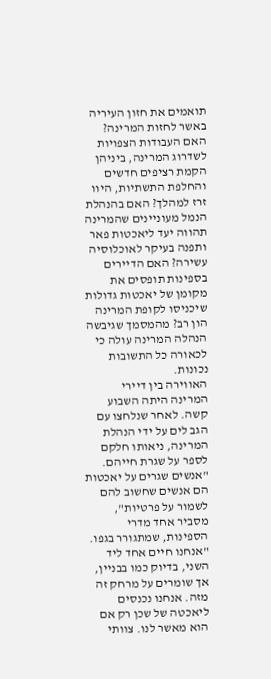תואמים את חזון העיריה באשר לחזות המרינה? האם העבודות הצפויות לשדרוג המרינה, ביניהן הקמת רציפים חדשים והחלפת התשתיות, היוו זרז למהלך? האם בהנהלת הנמל מעוניינים שהמרינה תהווה יעד ליאכטות פאר ותפנה בעיקר לאוכלוסיה עשירה? האם הדיירים בספינות תופסים את מקומן של יאכטות גדולות שיכניסו לקופת המרינה הון רב? מהמסמך שגיבשה הנהלה המרינה עולה כי לכאורה כל התשובות נכונות.
האווירה בין דיירי המרינה היתה השבוע קשה. לאחר שנלחצו עם הגב לים על ידי הנהלת המרינה, ניאותו חלקם לספר על שגרת חייהם. "אנשים שגרים על יאכטות הם אנשים שחשוב להם לשמור על פרטיות", מסביר אחד מדרי הספינות, שמתגורר בגפו. "אנחנו חיים אחד ליד השני, בדיוק כמו בבניין, אך שומרים על מרחק זה מזה. אנחנו נכנסים ליאכטה של שכן רק אם הוא מאשר לנו. צוותי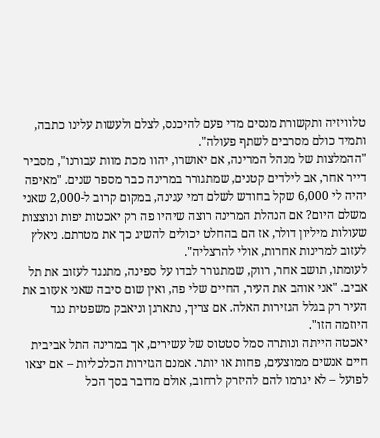טלוויזיה ותקשורת מנסים מדי פעם להיכנס, לצלם ולעשות עלינו כתבה, ותמיד כולם מסרבים לשתף פעולה".
"ההמלצות של מנהל המרינה, אם יאושרו, יהוו מכת מוות עבורנו", מסביר דייר אחר, אב לילדים קטנים, שמתגורר במרינה כבר מספר שנים. "מאיפה יהיה לי 6,000 שקל בחודש לשלם דמי עגינה, במקום קרוב ל-2,000 שאני משלם היום? אם הנהלת המרינה רוצה שיהיו פה רק יאכטות יפות ונוצצות שעולות מיליון דולר, אז הם בהחלט יכולים להשיג כך את מטרתם. ניאלץ לעזוב למרינות אחרות, אולי להרצליה".
לעומתו, תושב אחר, רווק, שמתגורר לבדו על ספינה, מתנגד לעזוב את תל אביב. "אני אוהב את העיר, החיים שלי פה, ואין שום סיבה שאני אעזוב את העיר רק בגלל הגזירות האלה. אם צריך, נתארגן וניאבק משפטית נגד היוזמה הזו".
יאכטה הייתה ונותרה סמל סטטוס של עשירים, אך במרינה התל אביבית חיים אנשים ממוצעים, פחות או יותר. אמנם הגזירות הכלכליות – אם יצאו לפועל – לא יגרמו להם להיזרק לרחוב, אולם מדובר בסך הכל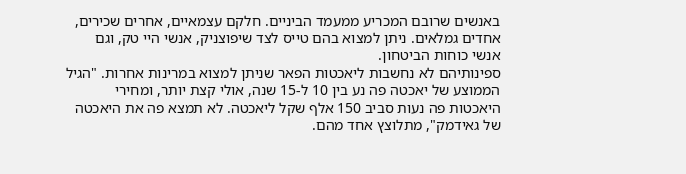באנשים שרובם המכריע ממעמד הביניים. חלקם עצמאיים, אחרים שכירים, אחדים גמלאים. ניתן למצוא בהם טייס לצד שיפוצניק, אנשי היי טק, וגם אנשי כוחות הביטחון.
ספינותיהם לא נחשבות ליאכטות הפאר שניתן למצוא במרינות אחרות. "הגיל הממוצע של יאכטה פה נע בין 10 ל-15 שנה, אולי קצת יותר, ומחירי היאכטות פה נעות סביב 150 אלף שקל ליאכטה. לא תמצא פה את היאכטה של גאידמק", מתלוצץ אחד מהם.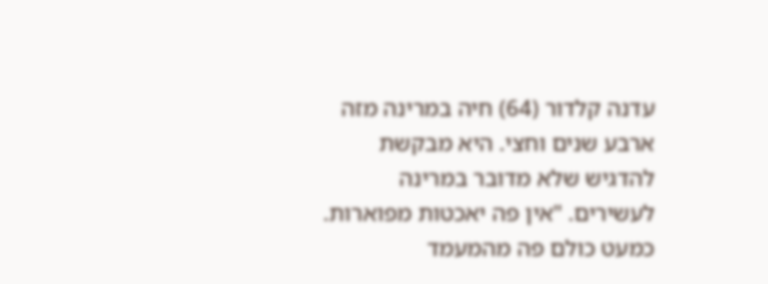עדנה קלדור (64) חיה במרינה מזה ארבע שנים וחצי. היא מבקשת להדגיש שלא מדובר במרינה לעשירים. "אין פה יאכטות מפוארות. כמעט כולם פה מהמעמד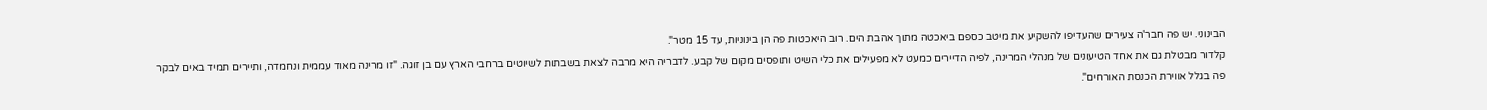הבינוני. יש פה חבר'ה צעירים שהעדיפו להשקיע את מיטב כספם ביאכטה מתוך אהבת הים. רוב היאכטות פה הן בינוניות, עד 15 מטר".
קלדור מבטלת גם את אחד הטיעונים של מנהלי המרינה, לפיה הדיירים כמעט לא מפעילים את כלי השיט ותופסים מקום של קבע. לדבריה היא מרבה לצאת בשבתות לשיוטים ברחבי הארץ עם בן זוגה. "זו מרינה מאוד עממית ונחמדה, ותיירים תמיד באים לבקר פה בגלל אווירת הכנסת האורחים".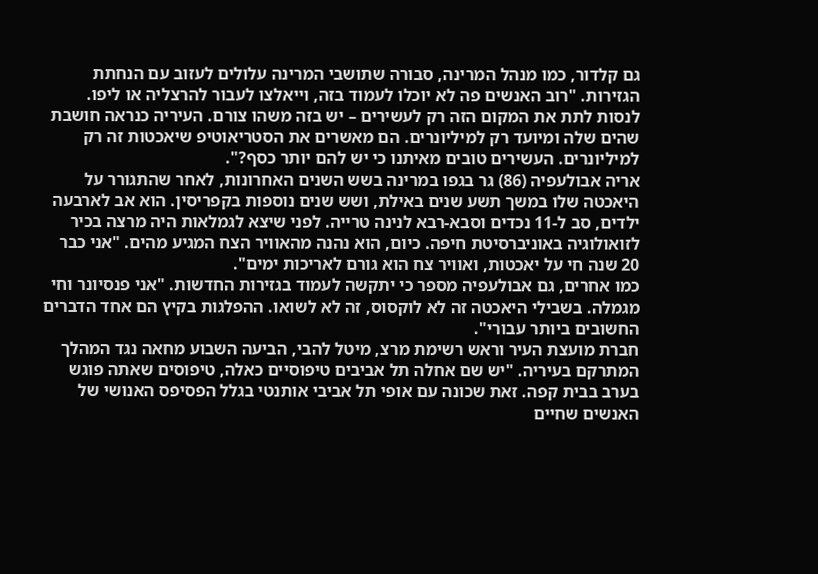גם קלדור, כמו מנהל המרינה, סבורה שתושבי המרינה עלולים לעזוב עם הנחתת הגזירות. "רוב האנשים פה לא יוכלו לעמוד בזה, וייאלצו לעבור להרצליה או ליפו. לנסות לתת את המקום הזה רק לעשירים – יש בזה משהו צורם. העיריה כנראה חושבת שהים שלה ומיועד רק למיליונרים. הם מאשרים את הסטריאוטיפ שיאכטות זה רק למיליונרים. העשירים טובים מאיתנו כי יש להם יותר כסף?".
אריה אבולעפיה (86) גר בגפו במרינה בשש השנים האחרונות, לאחר שהתגורר על היאכטה שלו במשך תשע שנים באילת, ושש שנים נוספות בקפריסין. הוא אב לארבעה ילדים, סב ל-11 נכדים וסבא-רבא לנינה טרייה. לפני שיצא לגמלאות היה מרצה בכיר לזואולוגיה באוניברסיטת חיפה. כיום, הוא נהנה מהאוויר הצח המגיע מהים. "אני כבר 20 שנה חי על יאכטות, ואוויר צח הוא גורם לאריכות ימים".
כמו אחרים, גם אבולעפיה מספר כי יתקשה לעמוד בגזירות החדשות. "אני פנסיונר וחי מגמלה. בשבילי היאכטה זה לא לוקסוס, זה לא לשואו. ההפלגות בקיץ הם אחד הדברים החשובים ביותר עבורי".
חברת מועצת העיר וראש רשימת מרצ, מיטל להבי, הביעה השבוע מחאה נגד המהלך המתרקם בעיריה. "יש שם אחלה תל אביבים טיפוסיים כאלה, טיפוסים שאתה פוגש בערב בבית קפה. זאת שכונה עם אופי תל אביבי אותנטי בגלל הפסיפס האנושי של האנשים שחיים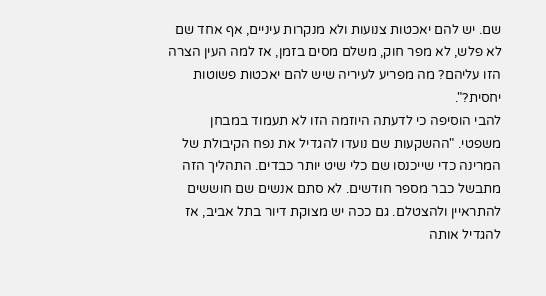שם. יש להם יאכטות צנועות ולא מנקרות עיניים, אף אחד שם לא פלש, לא מפר חוק, משלם מסים בזמן, אז למה העין הצרה הזו עליהם? מה מפריע לעיריה שיש להם יאכטות פשוטות יחסית?".
להבי הוסיפה כי לדעתה היוזמה הזו לא תעמוד במבחן משפטי. "ההשקעות שם נועדו להגדיל את נפח הקיבולת של המרינה כדי שייכנסו שם כלי שיט יותר כבדים. התהליך הזה מתבשל כבר מספר חודשים. לא סתם אנשים שם חוששים להתראיין ולהצטלם. גם ככה יש מצוקת דיור בתל אביב, אז להגדיל אותה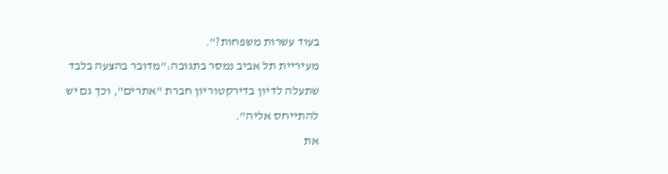בעוד עשרות משפחות?".
מעיריית תל אביב נמסר בתגובה:"מדובר בהצעה בלבד שתעלה לדיון בדירקטוריון חברת "אתרים", וכך גם יש להתייחס אליה".
את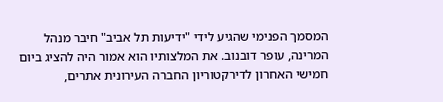המסמך הפנימי שהגיע לידי "ידיעות תל אביב" חיבר מנהל המרינה, עופר דובנוב. את המלצותיו הוא אמור היה להציג ביום חמישי האחרון לדירקטוריון החברה העירונית אתרים,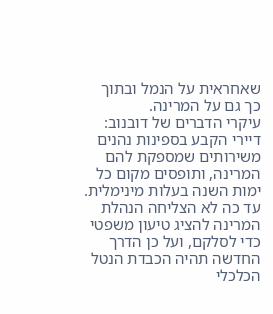שאחראית על הנמל ובתוך כך גם על המרינה.
עיקרי הדברים של דובנוב: דיירי הקבע בספינות נהנים משירותים שמספקת להם המרינה, ותופסים מקום כל ימות השנה בעלות מינימלית. עד כה לא הצליחה הנהלת המרינה להציג טיעון משפטי כדי לסלקם, ועל כן הדרך החדשה תהיה הכבדת הנטל הכלכלי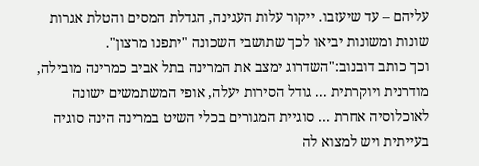עליהם – עד שיעזבו. ייקור עלות העגינה, הגדלת המסים והטלת אגרות שונות ומשונות יביאו לכך שתושבי השכונה "יתפנו מרצון".
וכך כותב דובנוב:"השדרוג ימצב את המרינה בתל אביב כמרינה מובילה, מודרנית ויוקרתית ... גודל הסירות יעלה, אופי המשתמשים ישונה לאוכלוסיה אחרת ... סוגיית המגורים בכלי השיט במרינה הינה סוגיה בעייתית ויש למצוא לה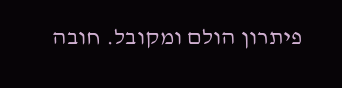פיתרון הולם ומקובל. חובה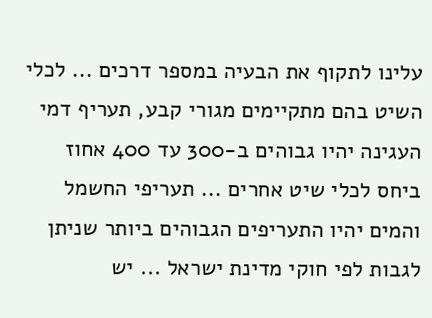עלינו לתקוף את הבעיה במספר דרכים ... לכלי השיט בהם מתקיימים מגורי קבע, תעריף דמי העגינה יהיו גבוהים ב-300 עד 400 אחוז ביחס לכלי שיט אחרים ... תעריפי החשמל והמים יהיו התעריפים הגבוהים ביותר שניתן לגבות לפי חוקי מדינת ישראל ... יש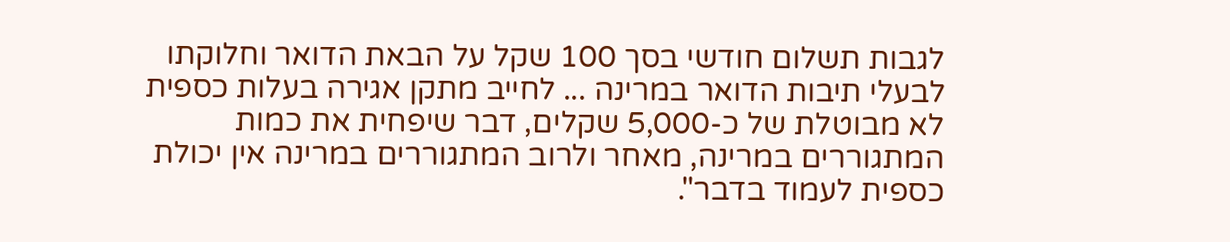לגבות תשלום חודשי בסך 100 שקל על הבאת הדואר וחלוקתו לבעלי תיבות הדואר במרינה ... לחייב מתקן אגירה בעלות כספית לא מבוטלת של כ-5,000 שקלים, דבר שיפחית את כמות המתגוררים במרינה, מאחר ולרוב המתגוררים במרינה אין יכולת כספית לעמוד בדבר".